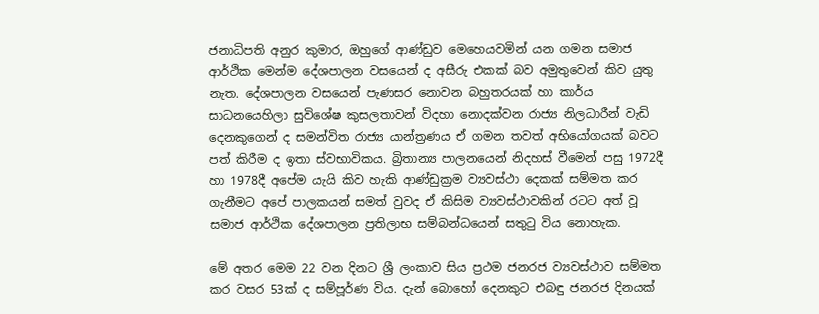ජනාධිපති අනුර කුමාර, ඔහුගේ ආණ්ඩුව මෙහෙයවමින් යන ගමන සමාජ ආර්ථික මෙන්ම දේශපාලන වසයෙන් ද අසීරු එකක් බව අමුතුවෙන් කිව යුතු නැත. දේශපාලන වසයෙන් පැණසර නොවන බහුතරයක් හා කාර්ය සාධනයෙහිලා සුවිශේෂ කුසලතාවන් විදහා නොදක්වන රාජ්‍ය නිලධාරීන් වැඩි දෙනකුගෙන් ද සමන්විත රාජ්‍ය යාන්ත්‍රණය ඒ ගමන තවත් අභියෝගයක් බවට පත් කිරීම ද ඉතා ස්වභාවිකය. බ්‍රිතාන්‍ය පාලනයෙන් නිදහස් වීමෙන් පසු 1972දී හා 1978දී අපේම යැයි කිව හැකි ආණ්ඩුක්‍රම ව්‍යවස්ථා දෙකක් සම්මත කර ගැනීමට අපේ පාලකයන් සමත් වුවද ඒ කිසිම ව්‍යවස්ථාවකින් රටට අත් වූ සමාජ ආර්ථික දේශපාලන ප්‍රතිලාභ සම්බන්ධයෙන් සතුටු විය නොහැක.

මේ අතර මෙම 22 වන දිනට ශ්‍රී ලංකාව සිය ප්‍රථම ජනරජ ව්‍යවස්ථාව සම්මත කර වසර 53ක් ද සම්පූර්ණ විය. දැන් බොහෝ දෙනකුට එබඳු ජනරජ දිනයක්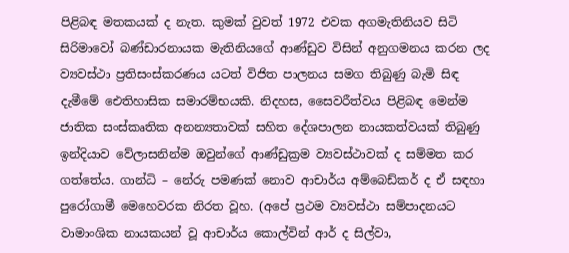පිළිබඳ මතකයක් ද නැත. කුමක් වුවත් 1972 එවක අගමැතිනියව සිටි සිරිමාවෝ බණ්ඩාරනායක මැතිනියගේ ආණ්ඩුව විසින් අනුගමනය කරන ලද ව්‍යවස්ථා ප්‍රතිසංස්කරණය යටත් විජිත පාලනය සමග තිබුණු බැමි සිඳ දැමීමේ ඓතිහාසික සමාරම්භයකි. නිදහස, සෛවරීත්වය පිළිබඳ මෙන්ම ජාතික සංස්කෘතික අනන්‍යතාවක් සහිත දේශපාලන නායකත්වයක් තිබුණු ඉන්දියාව වේලාසනින්ම ඔවුන්ගේ ආණ්ඩුක්‍රම ව්‍යවස්ථාවක් ද සම්මත කර ගත්තේය. ගාන්ධි – නේරු පමණක් නොව ආචාර්ය අම්බෙඩ්කර් ද ඒ සඳහා පුරෝගාමී මෙහෙවරක නිරත වූහ. (අපේ ප්‍රථම ව්‍යවස්ථා සම්පාදනයට වාමාංශික නායකයන් වූ ආචාර්ය කොල්වින් ආර් ද සිල්වා,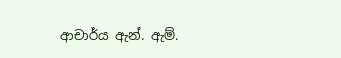ආචාර්ය ඇන්. ඇම්.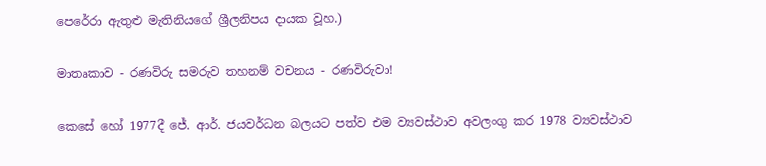පෙරේරා ඇතුළු මැතිනියගේ ශ්‍රීලනිපය දායක වූහ.)

මාතෘකාව - රණවිරු සමරුව තහනම් වචනය - රණවිරුවා!

කෙසේ හෝ 1977දී ජේ. ආර්. ජයවර්ධන බලයට පත්ව එම ව්‍යවස්ථාව අවලංගු කර 1978 ව්‍යවස්ථාව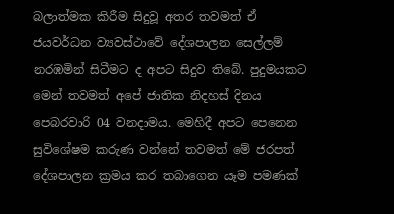බලාත්මක කිරීම සිදුවූ අතර තවමත් ඒ ජයවර්ධන ව්‍යවස්ථාවේ දේශපාලන සෙල්ලම් නරඹමින් සිටීමට ද අපට සිදුව තිබේ. පුදුමයකට මෙන් තවමත් අපේ ජාතික නිදහස් දිනය පෙබරවාරි 04 වනදාමය. මෙහිදී අපට පෙනෙන සුවිශේෂම කරුණ වන්නේ තවමත් මේ ජරපත් දේශපාලන ක්‍රමය කර තබාගෙන යෑම පමණක්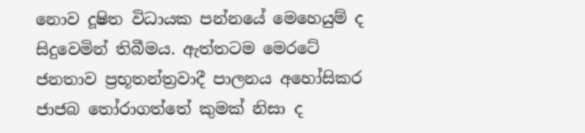නොව දූෂිත විධායක පන්නයේ මෙහෙයුම් ද සිදුවෙමින් තිබීමය. ඇත්තටම මෙරටේ ජනතාව ප්‍රභූතන්ත්‍රවාදී පාලනය අහෝසිකර ජාජබ තෝරාගත්තේ කුමක් නිසා ද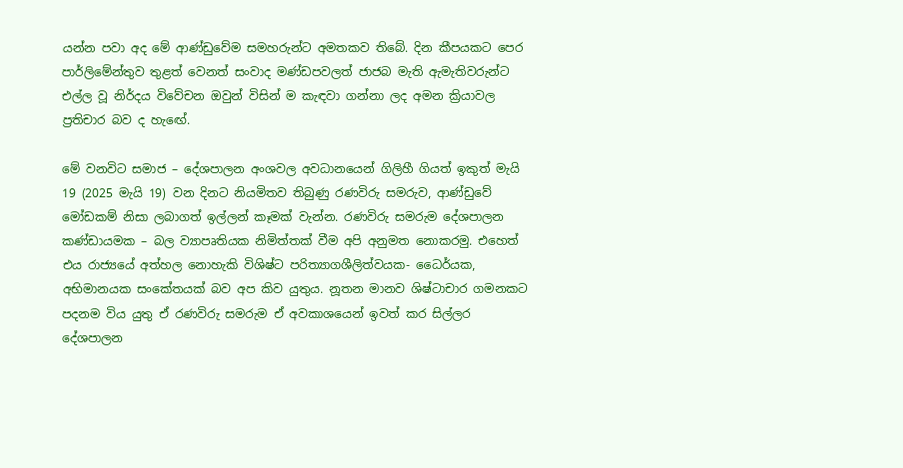යන්න පවා අද මේ ආණ්ඩුවේම සමහරුන්ට අමතකව තිබේ. දින කීපයකට පෙර පාර්ලිමේන්තුව තුළත් වෙනත් සංවාද මණ්ඩපවලත් ජාජබ මැති ඇමැතිවරුන්ට එල්ල වූ නිර්දය විවේචන ඔවුන් විසින් ම කැඳවා ගන්නා ලද අමන ක්‍රියාවල ප්‍රතිචාර බව ද හැඟේ.

මේ වනවිට සමාජ – දේශපාලන අංශවල අවධානයෙන් ගිලිහී ගියත් ඉකුත් මැයි 19 (2025 මැයි 19) වන දිනට නියමිතව තිබුණු රණවිරු සමරුව, ආණ්ඩුවේ මෝඩකම් නිසා ලබාගත් ඉල්ලන් කෑමක් වැන්න. රණවිරු සමරුම දේශපාලන කණ්ඩායමක – බල ව්‍යාපෘතියක නිමිත්තක් වීම අපි අනුමත නොකරමු. එහෙත් එය රාජ්‍යයේ අත්හල නොහැකි විශිෂ්ට පරිත්‍යාගශීලිත්වයක- ධෛර්යක, අභිමානයක සංකේතයක් බව අප කිව යුතුය. නූතන මානව ශිෂ්ටාචාර ගමනකට පදනම විය යුතු ඒ රණවිරු සමරුම ඒ අවකාශයෙන් ඉවත් කර සිල්ලර දේශපාලන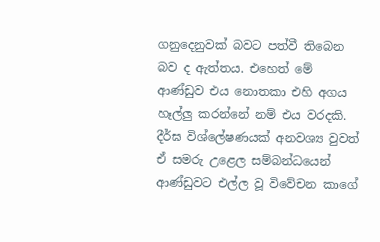ගනුදෙනුවක් බවට පත්වී තිබෙන බව ද ඇත්තය. එහෙත් මේ ආණ්ඩුව එය නොතකා එහි අගය හෑල්ලු කරන්නේ නම් එය වරදකි. දීර්ඝ විශ්ලේෂණයක් අනවශ්‍ය වුවත් ඒ සමරු උළෙල සම්බන්ධයෙන් ආණ්ඩුවට එල්ල වූ විවේචන කාගේ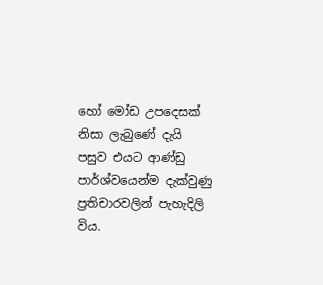හෝ මෝඩ උපදෙසක් නිසා ලැබුණේ දැයි පසුව එයට ආණ්ඩු පාර්ශ්වයෙන්ම දැක්වුණු ප්‍රතිචාරවලින් පැහැදිලි විය.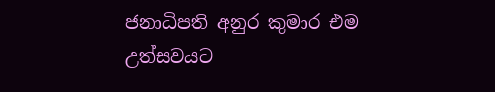ජනාධිපති අනුර කුමාර එම උත්සවයට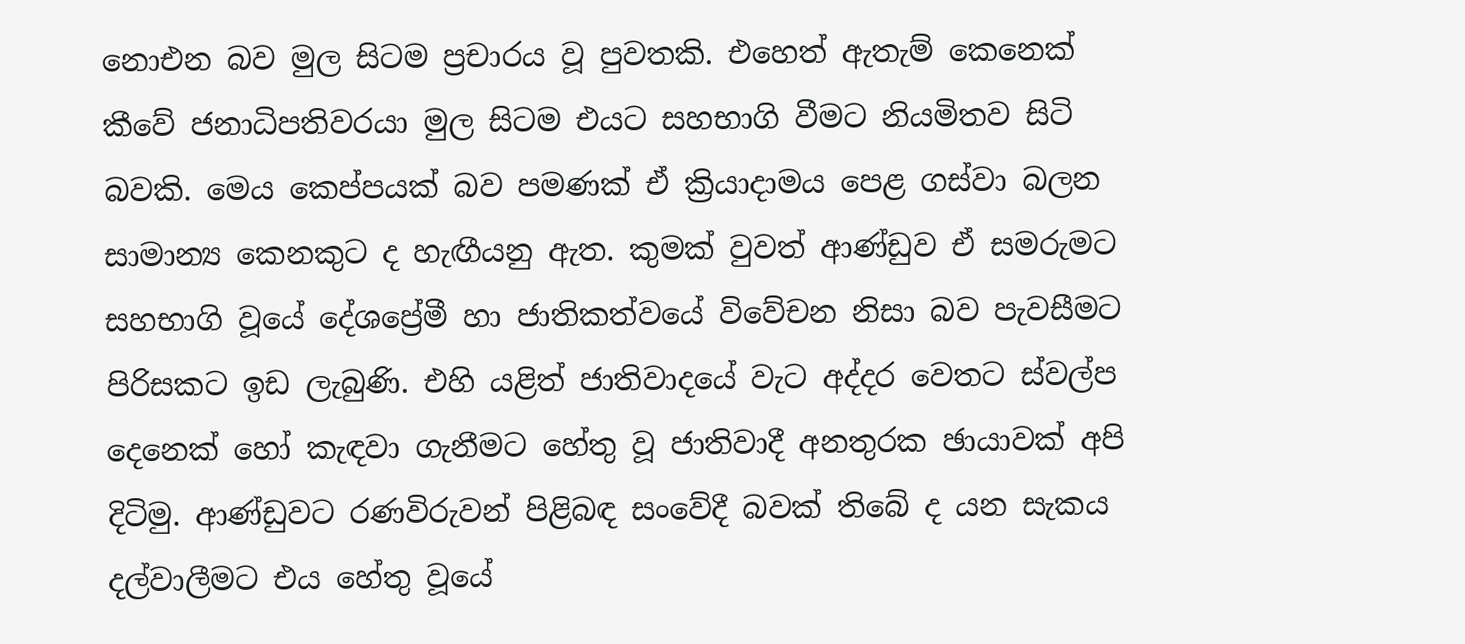නොඑන බව මුල සිටම ප්‍රචාරය වූ පුවතකි. එහෙත් ඇතැම් කෙනෙක් කීවේ ජනාධිපතිවරයා මුල සිටම එයට සහභාගි වීමට නියමිතව සිටි බවකි. මෙය කෙප්පයක් බව පමණක් ඒ ක්‍රියාදාමය පෙළ ගස්වා බලන සාමාන්‍ය කෙනකුට ද හැඟීයනු ඇත. කුමක් වුවත් ආණ්ඩුව ඒ සමරුමට සහභාගි වූයේ දේශප්‍රේමී හා ජාතිකත්වයේ විවේචන නිසා බව පැවසීමට පිරිසකට ඉඩ ලැබුණි. එහි යළිත් ජාතිවාදයේ වැට අද්දර වෙතට ස්වල්ප දෙනෙක් හෝ කැඳවා ගැනීමට හේතු වූ ජාතිවාදී අනතුරක ඡායාවක් අපි දිටිමු. ආණ්ඩුවට රණවිරුවන් පිළිබඳ සංවේදී බවක් තිබේ ද යන සැකය දල්වාලීමට එය හේතු වූයේ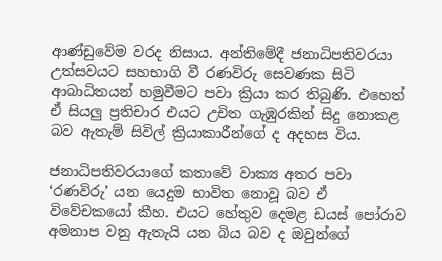ආණ්ඩුවේම වරද නිසාය. අන්තිමේදී ජනාධිපතිවරයා උත්සවයට සහභාගි වී රණවිරු සෙවණක සිටි ආබාධිතයන් හමුවීමට පවා ක්‍රියා කර තිබුණි. එහෙත් ඒ සියලු ප්‍රතිචාර එයට උචිත ගැඹුරකින් සිදු නොකළ බව ඇතැම් සිවිල් ක්‍රියාකාරීන්ගේ ද අදහස විය.

ජනාධිපතිවරයාගේ කතාවේ වාක්‍ය අතර පවා ‘රණවිරු’ යන යෙදුම භාවිත නොවූ බව ඒ විවේචකයෝ කීහ. එයට හේතුව දෙමළ ඩයස් පෝරාව අමනාප වනු ඇතැයි යන බිය බව ද ඔවුන්ගේ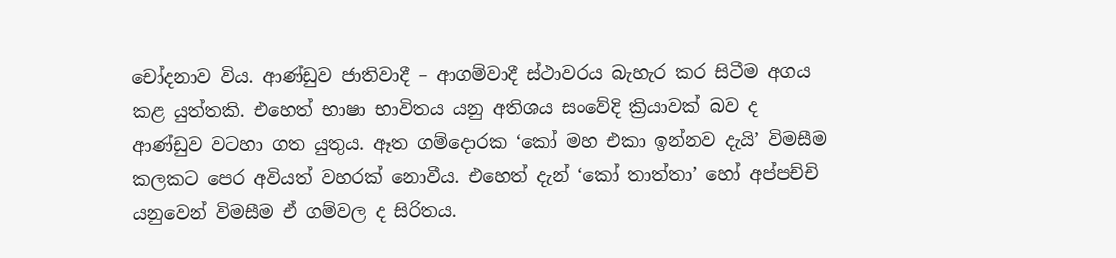චෝදනාව විය. ආණ්ඩුව ජාතිවාදී – ආගම්වාදී ස්ථාවරය බැහැර කර සිටීම අගය කළ යුත්තකි. එහෙත් භාෂා භාවිතය යනු අතිශය සංවේදි ක්‍රියාවක් බව ද ආණ්ඩුව වටහා ගත යුතුය. ඈත ගම්දොරක ‘කෝ මහ එකා ඉන්නව දැයි’ විමසීම කලකට පෙර අවියත් වහරක් නොවීය. එහෙත් දැන් ‘කෝ තාත්තා’ හෝ අප්පච්චි යනුවෙන් විමසීම ඒ ගම්වල ද සිරිතය.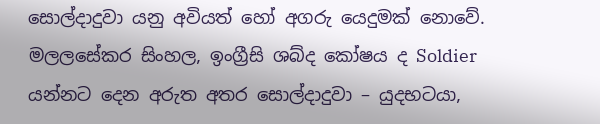සොල්දාදුවා යනු අවියත් හෝ අගරු යෙදුමක් නොවේ. මලලසේකර සිංහල, ඉංග්‍රීසි ශබ්ද කෝෂය ද Soldier යන්නට දෙන අරුත අතර සොල්දාදුවා – යුදභටයා,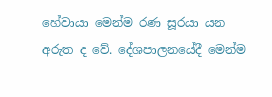හේවායා මෙන්ම රණ සූරයා යන අරුත ද වේ. දේශපාලනයේදී මෙන්ම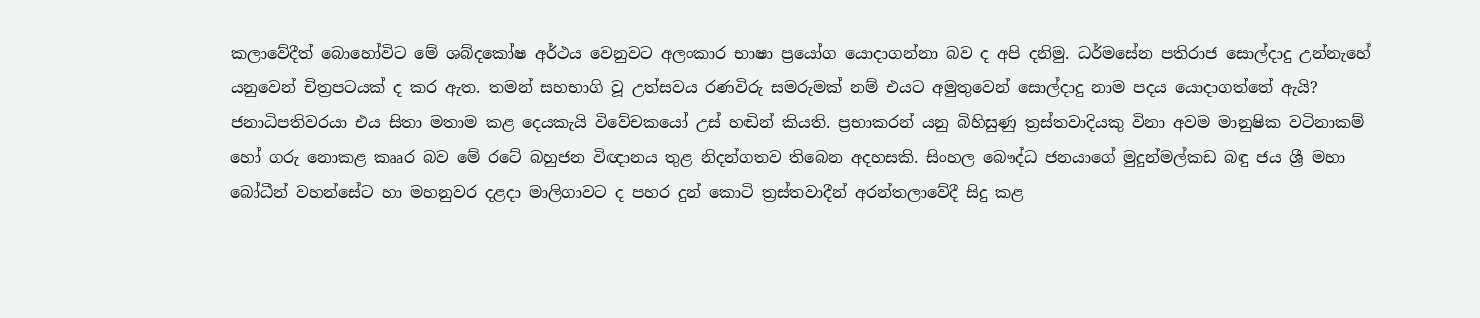කලාවේදීත් බොහෝවිට මේ ශබ්දකෝෂ අර්ථය වෙනුවට අලංකාර භාෂා ප්‍රයෝග යොදාගන්නා බව ද අපි දනිමු. ධර්මසේන පතිරාජ සොල්දාදු උන්නැහේ යනුවෙන් චිත්‍රපටයක් ද කර ඇත. තමන් සහභාගි වූ උත්සවය රණවිරු සමරුමක් නම් එයට අමුතුවෙන් සොල්දාදු නාම පදය යොදාගත්තේ ඇයි? ජනාධිපතිවරයා එය සිතා මතාම කළ දෙයකැයි විවේචකයෝ උස් හඬින් කියති. ප්‍රභාකරන් යනු බිහිසුණු ත්‍රස්තවාදියකු විනා අවම මානුෂික වටිනාකම් හෝ ගරු නොකළ කෲර බව මේ රටේ බහුජන විඥානය තුළ නිදන්ගතව තිබෙන අදහසකි. සිංහල බෞද්ධ ජනයාගේ මුදුන්මල්කඩ බඳු ජය ශ්‍රී මහා බෝධීන් වහන්සේට හා මහනුවර දළදා මාලිගාවට ද පහර දුන් කොටි ත්‍රස්තවාදීන් අරන්තලාවේදී සිදු කළ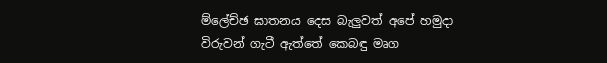ම්ලේච්ඡ ඝාතනය දෙස බැලුවත් අපේ හමුදා විරුවන් ගැටී ඇත්තේ කෙබඳු මෘග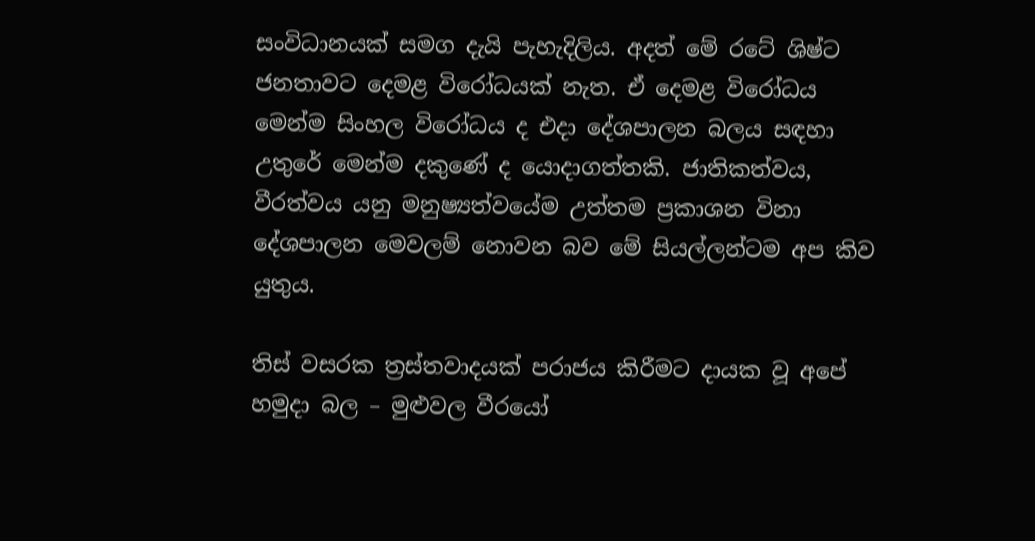සංවිධානයක් සමග දැයි පැහැදිලිය. අදත් මේ රටේ ශිෂ්ට ජනතාවට දෙමළ විරෝධයක් නැත. ඒ දෙමළ විරෝධය මෙන්ම සිංහල විරෝධය ද එදා දේශපාලන බලය සඳහා උතුරේ මෙන්ම දකුණේ ද යොදාගත්තකි. ජාතිකත්වය, වීරත්වය යනු මනුෂ්‍යත්වයේම උත්තම ප්‍රකාශන විනා දේශපාලන මෙවලම් නොවන බව මේ සියල්ලන්ටම අප කිව යුතුය.

තිස් වසරක ත්‍රස්තවාදයක් පරාජය කිරීමට දායක වූ අපේ හමුදා බල – මුළුවල වීරයෝ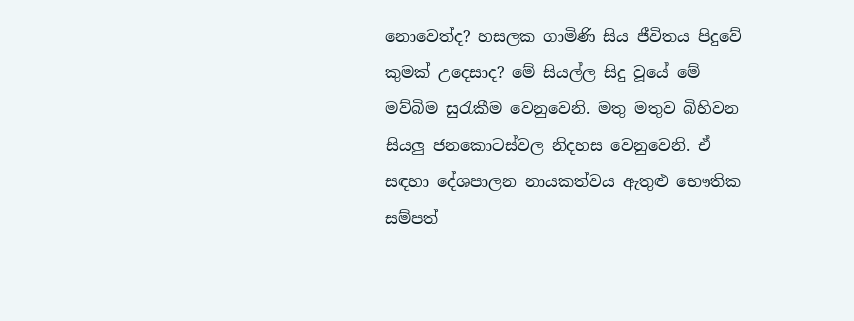නොවෙත්ද? හසලක ගාමිණි සිය ජීවිතය පිදුවේ කුමක් උදෙසාද? මේ සියල්ල සිදු වූයේ මේ මව්බිම සුරැකීම වෙනුවෙනි. මතු මතුව බිහිවන සියලු ජනකොටස්වල නිදහස වෙනුවෙනි. ඒ සඳහා දේශපාලන නායකත්වය ඇතුළු භෞතික සම්පත්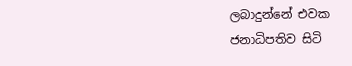ලබාදුන්නේ එවක ජනාධිපතිව සිටි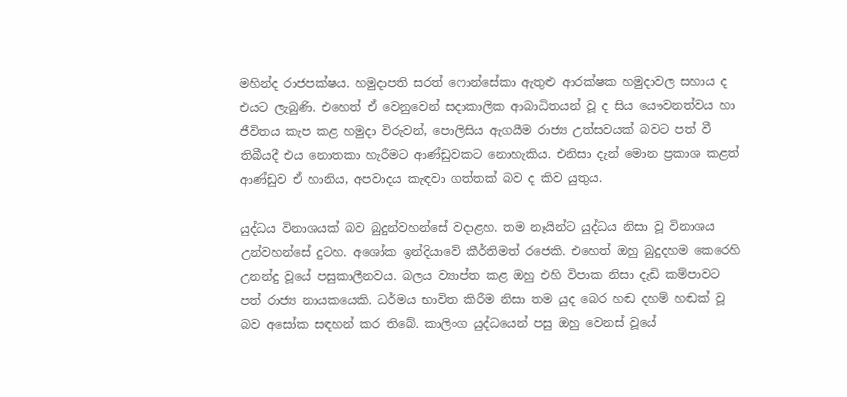මහින්ද රාජපක්ෂය. හමුදාපති සරත් ෆොන්සේකා ඇතුළු ආරක්ෂක හමුදාවල සහාය ද එයට ලැබුණි. එහෙත් ඒ වෙනුවෙන් සදාකාලික ආබාධිතයන් වූ ද සිය යෞවනත්වය හා ජීවිතය කැප කළ හමුදා විරුවන්, පොලිසිය ඇගයීම රාජ්‍ය උත්සවයක් බවට පත් වී තිබීයදී එය නොතකා හැරීමට ආණ්ඩුවකට නොහැකිය. එනිසා දැන් මොන ප්‍රකාශ කළත් ආණ්ඩුව ඒ හානිය, අපවාදය කැඳවා ගත්තක් බව ද කිව යුතුය.

යුද්ධය විනාශයක් බව බුදුන්වහන්සේ වදාළහ. තම නෑයින්ට යුද්ධය නිසා වූ විනාශය උන්වහන්සේ දුටහ. අශෝක ඉන්දියාවේ කීර්තිමත් රජෙකි. එහෙත් ඔහු බුදුදහම කෙරෙහි උනන්දු වූයේ පසුකාලීනවය. බලය ව්‍යාප්ත කළ ඔහු එහි විපාක නිසා දැඩි කම්පාවට පත් රාජ්‍ය නායකයෙකි. ධර්මය භාවිත කිරීම නිසා තම යුද බෙර හඬ දහම් හඬක් වූ බව අසෝක සඳහන් කර තිබේ. කාලිංග යුද්ධයෙන් පසු ඔහු වෙනස් වූයේ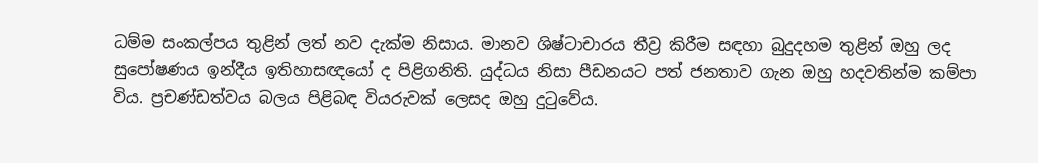ධම්ම සංකල්පය තුළින් ලත් නව දැක්ම නිසාය. මානව ශිෂ්ටාචාරය තීව්‍ර කිරීම සඳහා බුදුදහම තුළින් ඔහු ලද සුපෝෂණය ඉන්දීය ඉතිහාසඥයෝ ද පිළිගනිති. යුද්ධය නිසා පීඩනයට පත් ජනතාව ගැන ඔහු හදවතින්ම කම්පා විය. ප්‍රචණ්ඩත්වය බලය පිළිබඳ වියරුවක් ලෙසද ඔහු දුටුවේය.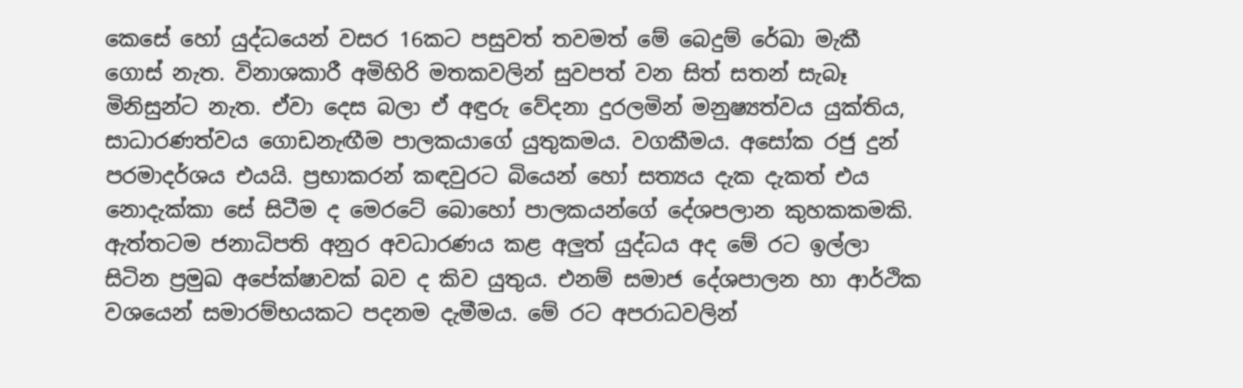කෙසේ හෝ යුද්ධයෙන් වසර 16කට පසුවත් තවමත් මේ බෙදුම් රේඛා මැකී ගොස් නැත. විනාශකාරී අමිහිරි මතකවලින් සුවපත් වන සිත් සතන් සැබෑ මිනිසුන්ට නැත. ඒවා දෙස බලා ඒ අඳුරු වේදනා දුරලමින් මනුෂ්‍යත්වය යුක්තිය, සාධාරණත්වය ගොඩනැඟීම පාලකයාගේ යුතුකමය. වගකීමය. අසෝක රජු දුන් පරමාදර්ශය එයයි. ප්‍රභාකරන් කඳවුරට බියෙන් හෝ සත්‍යය දැක දැකත් එය නොදැක්කා සේ සිටීම ද මෙරටේ බොහෝ පාලකයන්ගේ දේශපලාන කුහකකමකි. ඇත්තටම ජනාධිපති අනුර අවධාරණය කළ අලුත් යුද්ධය අද මේ රට ඉල්ලා සිටින ප්‍රමුඛ අපේක්ෂාවක් බව ද කිව යුතුය. එනම් සමාජ දේශපාලන හා ආර්ථික වශයෙන් සමාරම්භයකට පදනම දැමීමය. මේ රට අපරාධවලින්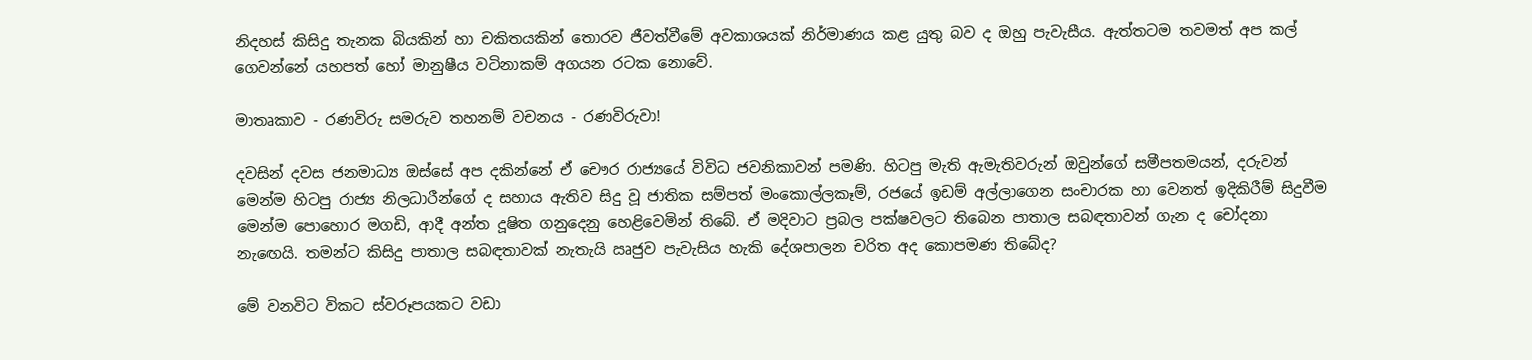නිදහස් කිසිදු තැනක බියකින් හා චකිතයකින් තොරව ජීවත්වීමේ අවකාශයක් නිර්මාණය කළ යුතු බව ද ඔහු පැවැසීය. ඇත්තටම තවමත් අප කල් ගෙවන්නේ යහපත් හෝ මානුෂීය වටිනාකම් අගයන රටක නොවේ.

මාතෘකාව - රණවිරු සමරුව තහනම් වචනය - රණවිරුවා!

දවසින් දවස ජනමාධ්‍ය ඔස්සේ අප දකින්නේ ඒ චෞර රාජ්‍යයේ විවිධ ජවනිකාවන් පමණි. හිටපු මැති ඇමැතිවරුන් ඔවුන්ගේ සමීපතමයන්, දරුවන් මෙන්ම හිටපු රාජ්‍ය නිලධාරීන්ගේ ද සහාය ඇතිව සිදු වූ ජාතික සම්පත් මංකොල්ලකෑම්, රජයේ ඉඩම් අල්ලාගෙන සංචාරක හා වෙනත් ඉදිකිරීම් සිදුවීම මෙන්ම පොහොර මගඩි, ආදී අන්ත දූෂිත ගනුදෙනු හෙළිවෙමින් තිබේ. ඒ මදිවාට ප්‍රබල පක්ෂවලට තිබෙන පාතාල සබඳතාවන් ගැන ද චෝදනා නැඟෙයි. තමන්ට කිසිදු පාතාල සබඳතාවක් නැතැයි ඍජුව පැවැසිය හැකි දේශපාලන චරිත අද කොපමණ තිබේද?

මේ වනවිට විකට ස්වරූපයකට වඩා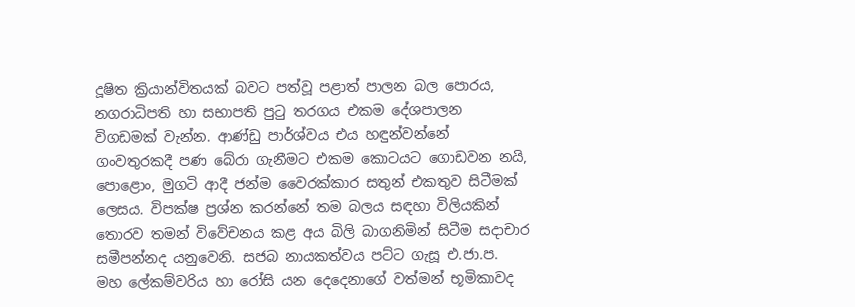දූෂිත ක්‍රියාන්විතයක් බවට පත්වූ පළාත් පාලන බල පොරය, නගරාධිපති හා සභාපති පුටු තරගය එකම දේශපාලන විගඩමක් වැන්න. ආණ්ඩු පාර්ශ්වය එය හඳුන්වන්නේ ගංවතුරකදී පණ බේරා ගැනීමට එකම කොටයට ගොඩවන නයි, පොළොං, මුගටි ආදී ජන්ම වෛරක්කාර සතුන් එකතුව සිටීමක් ලෙසය. විපක්ෂ ප්‍රශ්න කරන්නේ තම බලය සඳහා විලියකින් තොරව තමන් විවේචනය කළ අය බිලි බාගනිමින් සිටීම සදාචාර සමීපන්නද යනුවෙනි. සජබ නායකත්වය පට්ට ගැසූ එ.ජා.ප. මහ ලේකම්වරිය හා රෝසි යන දෙදෙනාගේ වත්මන් භූමිකාවද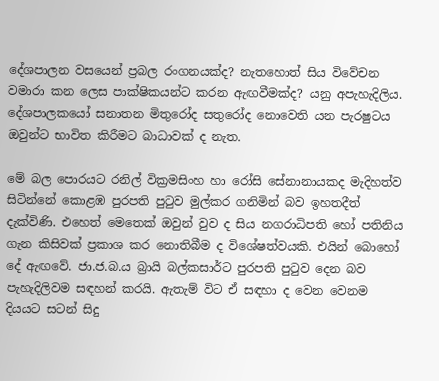දේශපාලන වසයෙන් ප්‍රබල රංගනයක්ද? නැතහොත් සිය විවේචන වමාරා කන ලෙස පාක්ෂිකයන්ට කරන ඇඟවීමක්ද? යනු අපැහැදිලිය. දේශපාලකයෝ සනාතන මිතුරෝද සතුරෝද නොවෙති යන පැරෂුටය ඔවුන්ට භාවිත කිරීමට බාධාවක් ද නැත.

මේ බල පොරයට රනිල් වික්‍රමසිංහ හා රෝසි සේනානායකද මැදිහත්ව සිටින්නේ කොළඹ පුරපති පුටුව මුල්කර ගනිමින් බව ඉහතදීත් දැක්විණි. එහෙත් මෙතෙක් ඔවුන් වුව ද සිය නගරාධිපති හෝ පතිනිය ගැන කිසිවක් ප්‍රකාශ කර නොතිබීම ද විශේෂත්වයකි. එයින් බොහෝ දේ ඇඟවේ. ජා.ජ.බ.ය බ්‍රායි බල්කසාර්ට පුරපති පුටුව දෙන බව පැහැදිලිවම සඳහන් කරයි. ඇතැම් විට ඒ සඳහා ද වෙන වෙනම දියයට සටන් සිදු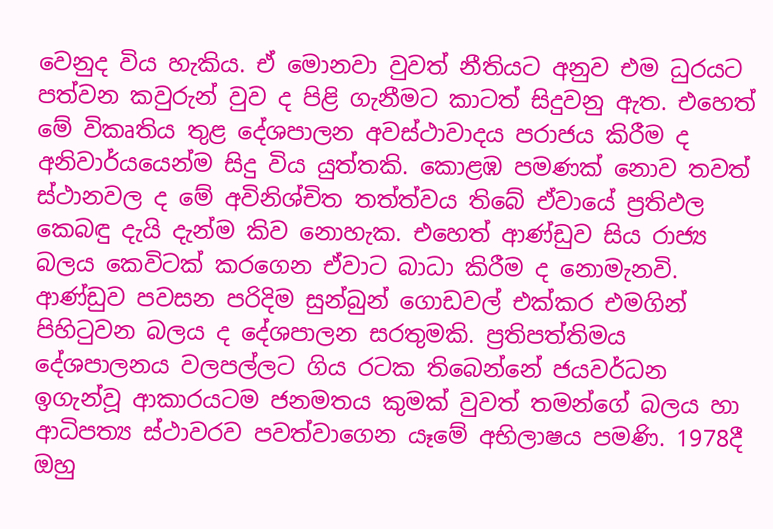වෙනුද විය හැකිය. ඒ මොනවා වුවත් නීතියට අනුව එම ධුරයට පත්වන කවුරුන් වුව ද පිළි ගැනීමට කාටත් සිදුවනු ඇත. එහෙත් මේ විකෘතිය තුළ දේශපාලන අවස්ථාවාදය පරාජය කිරීම ද අනිවාර්යයෙන්ම සිදු විය යුත්තකි. කොළඹ පමණක් නොව තවත් ස්ථානවල ද මේ අවිනිශ්චිත තත්ත්වය තිබේ ඒවායේ ප්‍රතිඵල කෙබඳු දැයි දැන්ම කිව නොහැක. එහෙත් ආණ්ඩුව සිය රාජ්‍ය බලය කෙවිටක් කරගෙන ඒවාට බාධා කිරීම ද නොමැනවි. ආණ්ඩුව පවසන පරිදිම සුන්බුන් ගොඩවල් එක්කර එමගින් පිහිටුවන බලය ද දේශපාලන සරතුමකි. ප්‍රතිපත්තිමය දේශපාලනය වලපල්ලට ගිය රටක තිබෙන්නේ ජයවර්ධන ඉගැන්වූ ආකාරයටම ජනමතය කුමක් වුවත් තමන්ගේ බලය හා ආධිපත්‍ය ස්ථාවරව පවත්වාගෙන යෑමේ අභිලාෂය පමණි. 1978දී ඔහු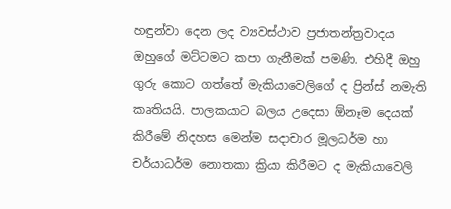හඳුන්වා දෙන ලද ව්‍යවස්ථාව ප්‍රජාතන්ත්‍රවාදය ඔහුගේ මට්ටමට කපා ගැනීමක් පමණි. එහිදී ඔහු ගුරු කොට ගත්තේ මැකියාවෙලිගේ ද ප්‍රින්ස් නමැති කෘතියයි. පාලකයාට බලය උදෙසා ඕනෑම දෙයක් කිරීමේ නිදහස මෙන්ම සදාචාර මූලධර්ම හා චර්යාධර්ම නොතකා ක්‍රියා කිරීමට ද මැකියාවෙලි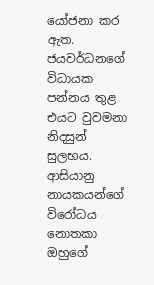යෝජනා කර ඇත. ජයවර්ධනගේ විධායක පන්නය තුළ එයට වුවමනා නිදසුන් සුලභය. ආසියානු නායකයන්ගේ විරෝධය නොතකා ඔහුගේ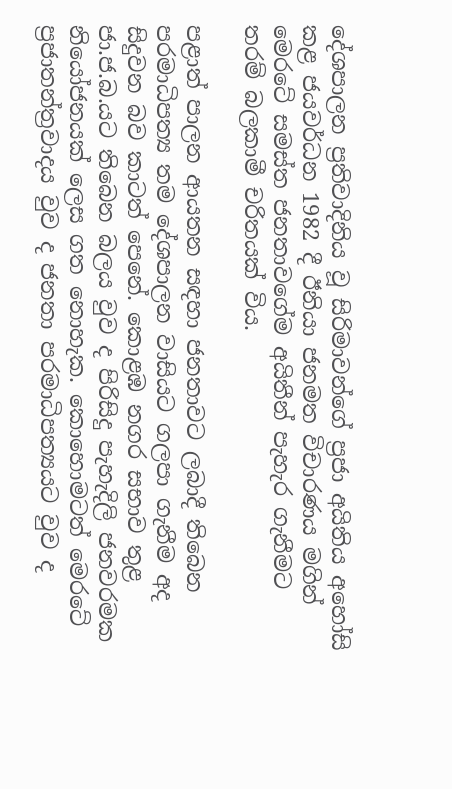දේශපාලන ප්‍රතිවාදිනිය වූ සිරිමාවන්ගේ ප්‍රජා අයිතිය අහෝසි කළ ජයවර්ධන 1982 දී ඊනියා ජනමත විචාරණය මගින් මෙරටේ සමස්ත ජනතාවගේම අයිතීන් පැහැර ගැනීමට තරම් බලකාමී චරිතයක් විය.

පළාත් පාලන ආයතන සඳහා ජනතාවට ලබාදී තිබෙන පරමාධිපත්‍ය තම දේශපාලන වාසියට ගලපා ගැනීම අද සිදුවන බව කාටත් පෙනේ. කොළඹ නගර සභාව තුළ ජා.ජ.බ.යට තිබෙන බලය වුව ද පිරිසිදු පැහැදිලි ජනවරමක නියෝජනයක් ලෙස ගත නොහැක. කොහොමටත් මෙරටේ ප්‍රජාතන්ත්‍රවාදය වුව ද ජනතා පරමාධිපත්‍යයට වුව ද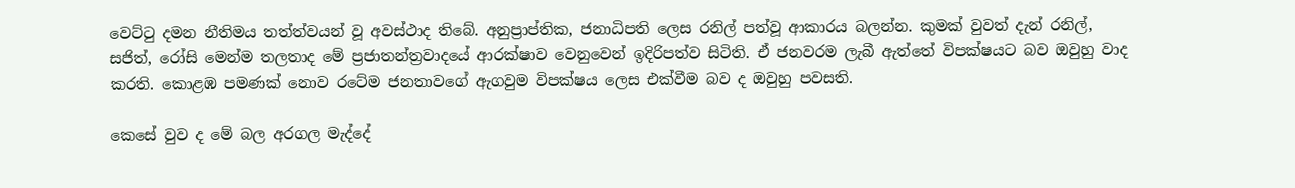වෙට්ටු දමන නීතිමය තත්ත්වයන් වූ අවස්ථාද තිබේ. අනුප්‍රාප්තික, ජනාධිපති ලෙස රනිල් පත්වූ ආකාරය බලන්න. කුමක් වුවත් දැන් රනිල්, සජිත්, රෝසි මෙන්ම තලතාද මේ ප්‍රජාතන්ත්‍රවාදයේ ආරක්ෂාව වෙනුවෙන් ඉදිරිපත්ව සිටිති. ඒ ජනවරම ලැබී ඇත්තේ විපක්ෂයට බව ඔවුහු වාද කරති. කොළඹ පමණක් නොව රටේම ජනතාවගේ ඇගවුම විපක්ෂය ලෙස එක්වීම බව ද ඔවුහු පවසති.

කෙසේ වුව ද මේ බල අරගල මැද්දේ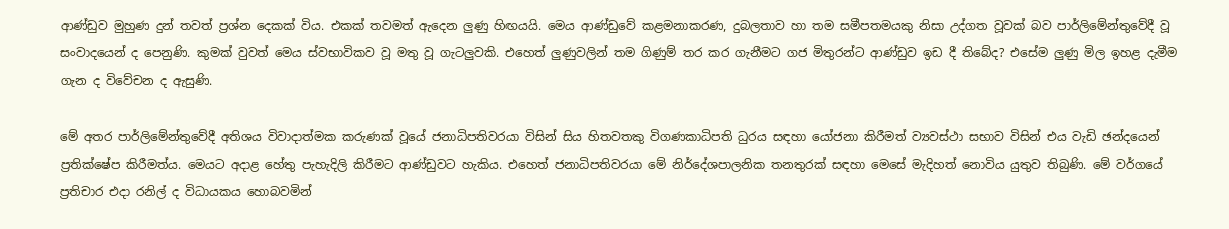ආණ්ඩුව මුහුණ දුන් තවත් ප්‍රශ්න දෙකක් විය. එකක් තවමත් ඇදෙන ලුණු හිඟයයි. මෙය ආණ්ඩුවේ කළමනාකරණ, දුබලතාව හා තම සමීපතමයකු නිසා උද්ගත වූවක් බව පාර්ලිමේන්තුවේදී වූ සංවාදයෙන් ද පෙනුණි. කුමක් වුවත් මෙය ස්වභාවිකව වූ මතු වූ ගැටලුවකි. එහෙත් ලුණුවලින් තම ගිණුම් තර කර ගැනීමට ගජ මිතුරන්ට ආණ්ඩුව ඉඩ දී තිබේද? එසේම ලුණු මිල ඉහළ දැමීම ගැන ද විවේචන ද ඇසුණි.

මේ අතර පාර්ලිමේන්තුවේදී අතිශය විවාදාත්මක කරුණක් වූයේ ජනාධිපතිවරයා විසින් සිය හිතවතකු විගණකාධිපති ධුරය සඳහා යෝජනා කිරීමත් ව්‍යවස්ථා සභාව විසින් එය වැඩි ඡන්දයෙන් ප්‍රතික්ෂේප කිරීමත්ය. මෙයට අදාළ හේතු පැහැදිලි කිරීමට ආණ්ඩුවට හැකිය. එහෙත් ජනාධිපතිවරයා මේ නිර්දේශපාලනික තනතුරක් සඳහා මෙසේ මැදිහත් නොවිය යුතුව තිබුණි. මේ වර්ගයේ ප්‍රතිචාර එදා රනිල් ද විධායකය හොබවමින්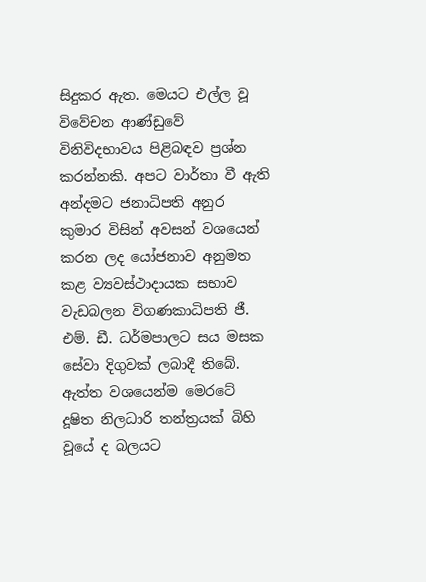සිදුකර ඇත. මෙයට එල්ල වූ විවේචන ආණ්ඩුවේ විනිවිදභාවය පිළිබඳව ප්‍රශ්න කරන්නකි. අපට වාර්තා වී ඇති අන්දමට ජනාධිපති අනුර කුමාර විසින් අවසන් වශයෙන් කරන ලද යෝජනාව අනුමත කළ ව්‍යවස්ථාදායක සභාව වැඩබලන විගණකාධිපති ජී. එම්. ඩී. ධර්මපාලට සය මසක සේවා දිගුවක් ලබාදී තිබේ. ඇත්ත වශයෙන්ම මෙරටේ දූෂිත නිලධාරි තන්ත්‍රයක් බිහි වූයේ ද බලයට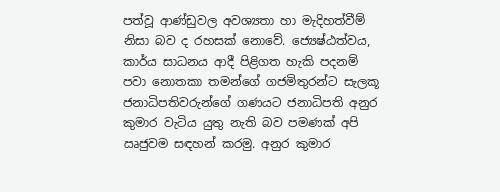පත්වූ ආණ්ඩුවල අවශ්‍යතා හා මැදිහත්වීම් නිසා බව ද රහසක් නොවේ. ජ්‍යෙෂ්ඨත්වය, කාර්ය සාධනය ආදී පිළිගත හැකි පදනම් පවා නොතකා තමන්ගේ ගජමිතුරන්ට සැලකූ ජනාධිපතිවරුන්ගේ ගණයට ජනාධිපති අනුර කුමාර වැටිය යුතු නැති බව පමණක් අපි ඍජුවම සඳහන් කරමු. අනුර කුමාර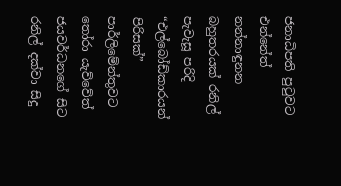ජනාධිපති පුටුවට එන්නේත් නන්නාඳුනන බහුතරයක් රනිල් පැවැසූ පරිදි “එල්බෝඩ්කාරයන් පිරිසක්” පාර්ලිමේන්තුවට තෝරා යැව්වේත් ජයවර්ධනගේ සිට රනිල් දක්වා සිදු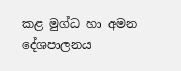කළ මුග්ධ හා අමන දේශපාලනය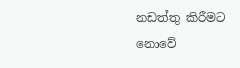නඩත්තු කිරීමට නොවේ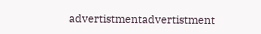advertistmentadvertistment